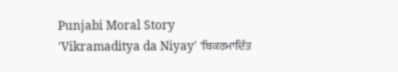Punjabi Moral Story 'Vikramaditya da Niyay' 'ਬਿਕਰਮਾਦਿੱਤ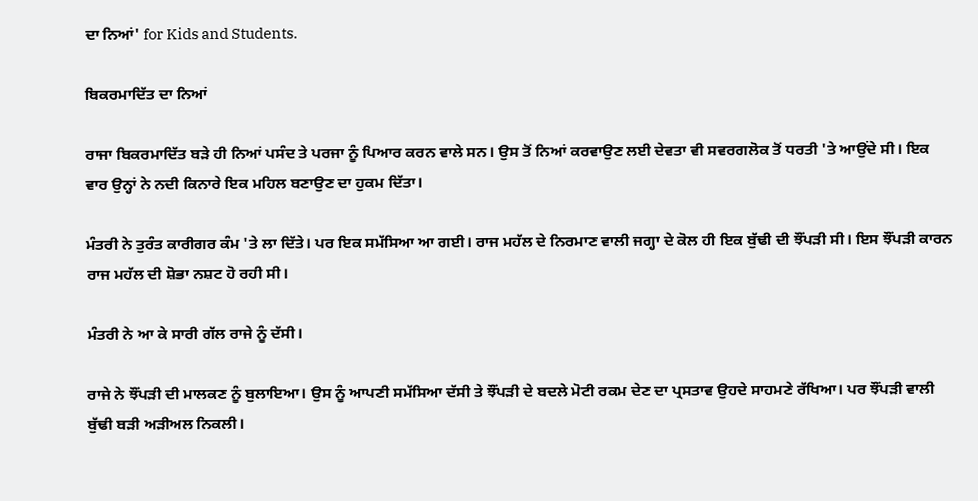ਦਾ ਨਿਆਂ' for Kids and Students.

ਬਿਕਰਮਾਦਿੱਤ ਦਾ ਨਿਆਂ

ਰਾਜਾ ਬਿਕਰਮਾਦਿੱਤ ਬੜੇ ਹੀ ਨਿਆਂ ਪਸੰਦ ਤੇ ਪਰਜਾ ਨੂੰ ਪਿਆਰ ਕਰਨ ਵਾਲੇ ਸਨ। ਉਸ ਤੋਂ ਨਿਆਂ ਕਰਵਾਉਣ ਲਈ ਦੇਵਤਾ ਵੀ ਸਵਰਗਲੋਕ ਤੋਂ ਧਰਤੀ 'ਤੇ ਆਉਂਦੇ ਸੀ। ਇਕ ਵਾਰ ਉਨ੍ਹਾਂ ਨੇ ਨਦੀ ਕਿਨਾਰੇ ਇਕ ਮਹਿਲ ਬਣਾਉਣ ਦਾ ਹੁਕਮ ਦਿੱਤਾ।

ਮੰਤਰੀ ਨੇ ਤੁਰੰਤ ਕਾਰੀਗਰ ਕੰਮ 'ਤੇ ਲਾ ਦਿੱਤੇ। ਪਰ ਇਕ ਸਮੱਸਿਆ ਆ ਗਈ। ਰਾਜ ਮਹੱਲ ਦੇ ਨਿਰਮਾਣ ਵਾਲੀ ਜਗ੍ਹਾ ਦੇ ਕੋਲ ਹੀ ਇਕ ਬੁੱਢੀ ਦੀ ਝੌਂਪੜੀ ਸੀ। ਇਸ ਝੌਂਪੜੀ ਕਾਰਨ ਰਾਜ ਮਹੱਲ ਦੀ ਸ਼ੋਭਾ ਨਸ਼ਟ ਹੋ ਰਹੀ ਸੀ।

ਮੰਤਰੀ ਨੇ ਆ ਕੇ ਸਾਰੀ ਗੱਲ ਰਾਜੇ ਨੂੰ ਦੱਸੀ।

ਰਾਜੇ ਨੇ ਝੌਂਪੜੀ ਦੀ ਮਾਲਕਣ ਨੂੰ ਬੁਲਾਇਆ। ਉਸ ਨੂੰ ਆਪਣੀ ਸਮੱਸਿਆ ਦੱਸੀ ਤੇ ਝੌਂਪੜੀ ਦੇ ਬਦਲੇ ਮੋਟੀ ਰਕਮ ਦੇਣ ਦਾ ਪ੍ਰਸਤਾਵ ਉਹਦੇ ਸਾਹਮਣੇ ਰੱਖਿਆ। ਪਰ ਝੌਂਪੜੀ ਵਾਲੀ ਬੁੱਢੀ ਬੜੀ ਅੜੀਅਲ ਨਿਕਲੀ।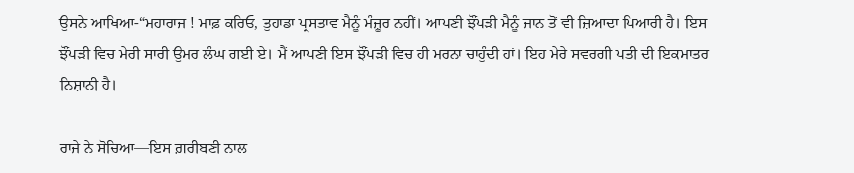ਉਸਨੇ ਆਖਿਆ-“ਮਹਾਰਾਜ ! ਮਾਫ਼ ਕਰਿਓ, ਤੁਹਾਡਾ ਪ੍ਰਸਤਾਵ ਮੈਨੂੰ ਮੰਜ਼ੂਰ ਨਹੀਂ। ਆਪਣੀ ਝੌਂਪੜੀ ਮੈਨੂੰ ਜਾਨ ਤੋਂ ਵੀ ਜ਼ਿਆਦਾ ਪਿਆਰੀ ਹੈ। ਇਸ ਝੌਂਪੜੀ ਵਿਚ ਮੇਰੀ ਸਾਰੀ ਉਮਰ ਲੰਘ ਗਈ ਏ। ਮੈਂ ਆਪਣੀ ਇਸ ਝੌਂਪੜੀ ਵਿਚ ਹੀ ਮਰਨਾ ਚਾਹੁੰਦੀ ਹਾਂ। ਇਹ ਮੇਰੇ ਸਵਰਗੀ ਪਤੀ ਦੀ ਇਕਮਾਤਰ ਨਿਸ਼ਾਨੀ ਹੈ।

ਰਾਜੇ ਨੇ ਸੋਚਿਆ—ਇਸ ਗ਼ਰੀਬਣੀ ਨਾਲ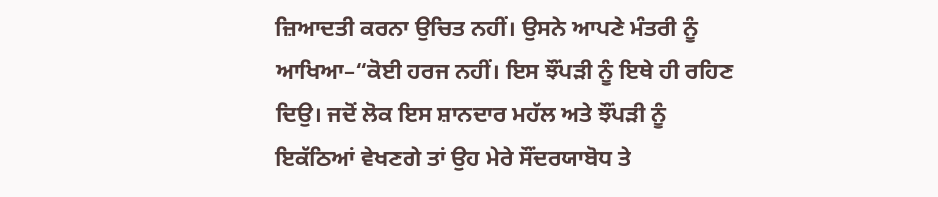ਜ਼ਿਆਦਤੀ ਕਰਨਾ ਉਚਿਤ ਨਹੀਂ। ਉਸਨੇ ਆਪਣੇ ਮੰਤਰੀ ਨੂੰ ਆਖਿਆ–“ਕੋਈ ਹਰਜ ਨਹੀਂ। ਇਸ ਝੌਂਪੜੀ ਨੂੰ ਇਥੇ ਹੀ ਰਹਿਣ ਦਿਉ। ਜਦੋਂ ਲੋਕ ਇਸ ਸ਼ਾਨਦਾਰ ਮਹੱਲ ਅਤੇ ਝੌਂਪੜੀ ਨੂੰ ਇਕੱਠਿਆਂ ਵੇਖਣਗੇ ਤਾਂ ਉਹ ਮੇਰੇ ਸੌਂਦਰਯਾਬੋਧ ਤੇ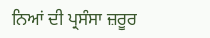ਨਿਆਂ ਦੀ ਪ੍ਰਸੰਸਾ ਜ਼ਰੂਰ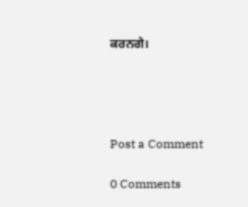ਕਰਨਗੇ।




Post a Comment

0 Comments